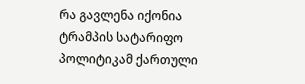რა გავლენა იქონია ტრამპის სატარიფო პოლიტიკამ ქართული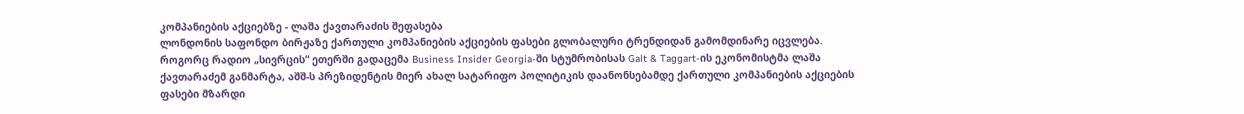კომპანიების აქციებზე - ლაშა ქავთარაძის შეფასება
ლონდონის საფონდო ბირჟაზე ქართული კომპანიების აქციების ფასები გლობალური ტრენდიდან გამომდინარე იცვლება. როგორც რადიო „სივრცის“ ეთერში გადაცემა Business Insider Georgia-ში სტუმრობისას Galt & Taggart-ის ეკონომისტმა ლაშა ქავთარაძემ განმარტა, აშშ-ს პრეზიდენტის მიერ ახალ სატარიფო პოლიტიკის დაანონსებამდე ქართული კომპანიების აქციების ფასები მზარდი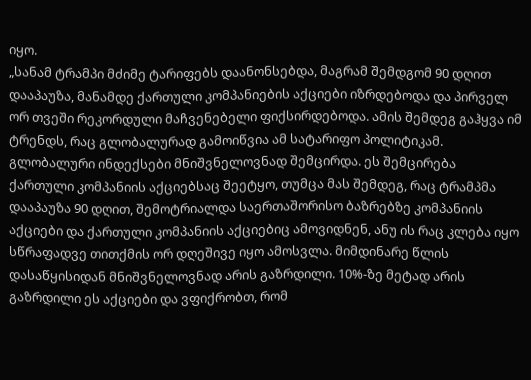იყო.
„სანამ ტრამპი მძიმე ტარიფებს დაანონსებდა, მაგრამ შემდგომ 90 დღით დააპაუზა, მანამდე ქართული კომპანიების აქციები იზრდებოდა და პირველ ორ თვეში რეკორდული მაჩვენებელი ფიქსირდებოდა. ამის შემდეგ გაჰყვა იმ ტრენდს, რაც გლობალურად გამოიწვია ამ სატარიფო პოლიტიკამ. გლობალური ინდექსები მნიშვნელოვნად შემცირდა. ეს შემცირება ქართული კომპანიის აქციებსაც შეეტყო, თუმცა მას შემდეგ, რაც ტრამპმა დააპაუზა 90 დღით, შემოტრიალდა საერთაშორისო ბაზრებზე კომპანიის აქციები და ქართული კომპანიის აქციებიც ამოვიდნენ, ანუ ის რაც კლება იყო სწრაფადვე თითქმის ორ დღეშივე იყო ამოსვლა. მიმდინარე წლის დასაწყისიდან მნიშვნელოვნად არის გაზრდილი. 10%-ზე მეტად არის გაზრდილი ეს აქციები და ვფიქრობთ, რომ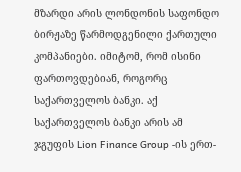მზარდი არის ლონდონის საფონდო ბირჟაზე წარმოდგენილი ქართული კომპანიები. იმიტომ, რომ ისინი ფართოვდებიან, როგორც საქართველოს ბანკი. აქ საქართველოს ბანკი არის ამ ჯგუფის Lion Finance Group -ის ერთ-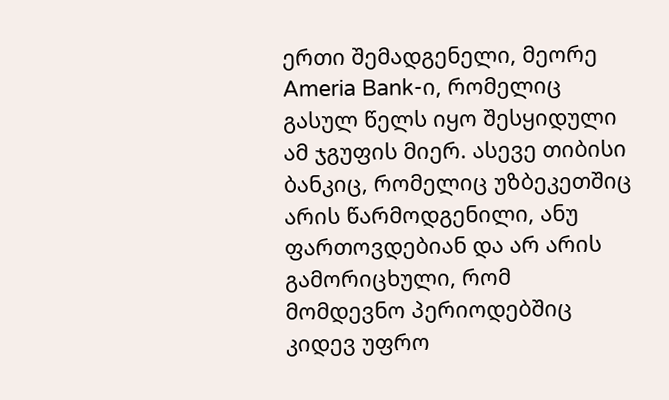ერთი შემადგენელი, მეორე Ameria Bank-ი, რომელიც გასულ წელს იყო შესყიდული ამ ჯგუფის მიერ. ასევე თიბისი ბანკიც, რომელიც უზბეკეთშიც არის წარმოდგენილი, ანუ ფართოვდებიან და არ არის გამორიცხული, რომ მომდევნო პერიოდებშიც კიდევ უფრო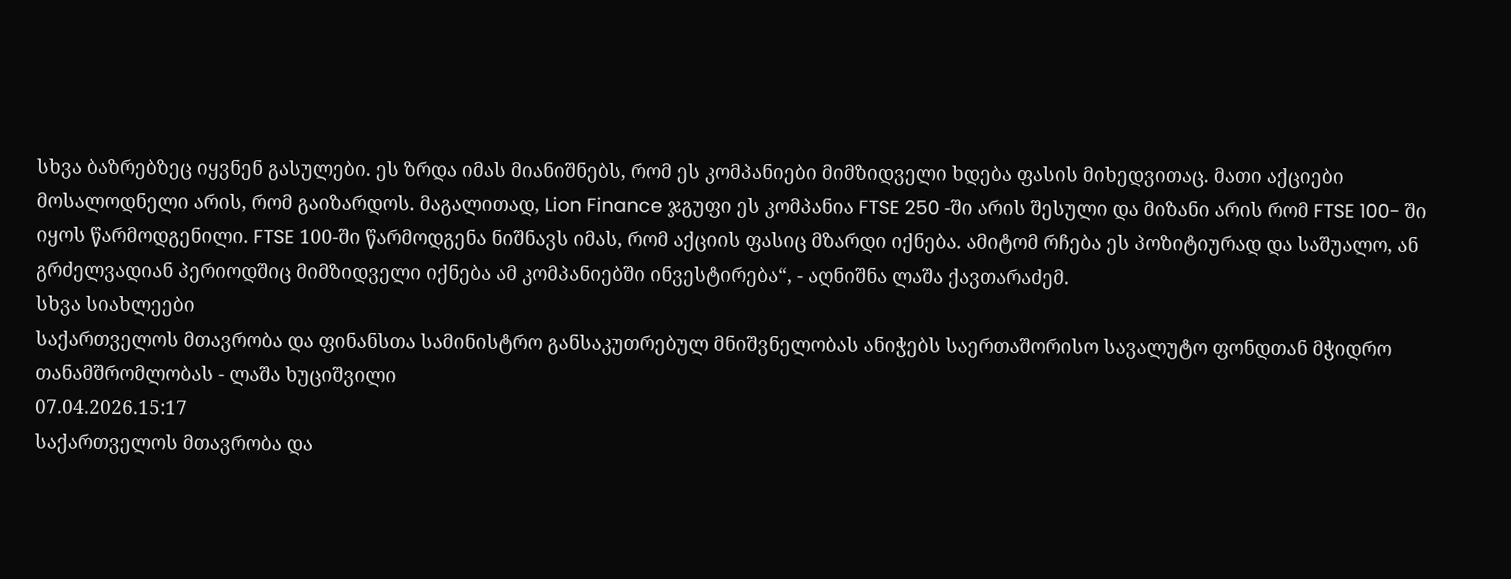სხვა ბაზრებზეც იყვნენ გასულები. ეს ზრდა იმას მიანიშნებს, რომ ეს კომპანიები მიმზიდველი ხდება ფასის მიხედვითაც. მათი აქციები მოსალოდნელი არის, რომ გაიზარდოს. მაგალითად, Lion Finance ჯგუფი ეს კომპანია FTSE 250 -ში არის შესული და მიზანი არის რომ FTSE 100- ში იყოს წარმოდგენილი. FTSE 100-ში წარმოდგენა ნიშნავს იმას, რომ აქციის ფასიც მზარდი იქნება. ამიტომ რჩება ეს პოზიტიურად და საშუალო, ან გრძელვადიან პერიოდშიც მიმზიდველი იქნება ამ კომპანიებში ინვესტირება“, - აღნიშნა ლაშა ქავთარაძემ.
სხვა სიახლეები
საქართველოს მთავრობა და ფინანსთა სამინისტრო განსაკუთრებულ მნიშვნელობას ანიჭებს საერთაშორისო სავალუტო ფონდთან მჭიდრო თანამშრომლობას - ლაშა ხუციშვილი
07.04.2026.15:17
საქართველოს მთავრობა და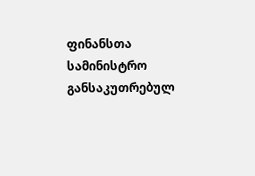ფინანსთა სამინისტრო განსაკუთრებულ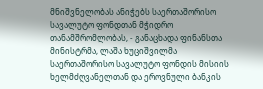მნიშვნელობას ანიჭებს საერთაშორისო სავალუტო ფონდთან მჭიდრო თანამშრომლობას, - განაცხადა ფინანსთა მინისტრმა, ლაშა ხუციშვილმა საერთაშორისო სავალუტო ფონდის მისიის ხელმძღვანელთან და ეროვნული ბანკის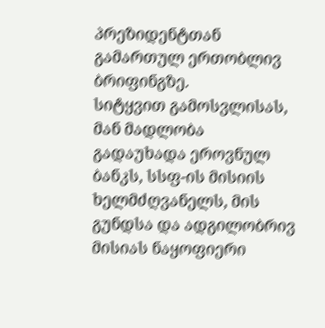პრეზიდენტთან გამართულ ერთობლივ ბრიფინგზე.
სიტყვით გამოსვლისას, მან მადლობა გადაუხადა ეროვნულ ბანკს, სსფ-ის მისიის ხელმძღვანელს, მის გუნდსა და ადგილობრივ მისიას ნაყოფიერი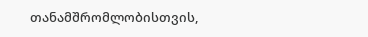თანამშრომლობისთვის,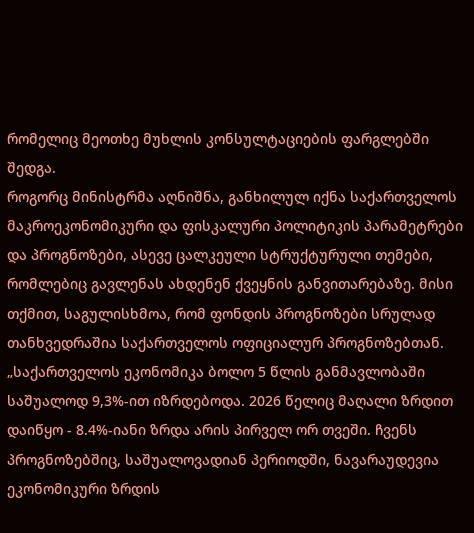რომელიც მეოთხე მუხლის კონსულტაციების ფარგლებში შედგა.
როგორც მინისტრმა აღნიშნა, განხილულ იქნა საქართველოს მაკროეკონომიკური და ფისკალური პოლიტიკის პარამეტრები და პროგნოზები, ასევე ცალკეული სტრუქტურული თემები, რომლებიც გავლენას ახდენენ ქვეყნის განვითარებაზე. მისი თქმით, საგულისხმოა, რომ ფონდის პროგნოზები სრულად თანხვედრაშია საქართველოს ოფიციალურ პროგნოზებთან.
„საქართველოს ეკონომიკა ბოლო 5 წლის განმავლობაში საშუალოდ 9,3%-ით იზრდებოდა. 2026 წელიც მაღალი ზრდით დაიწყო - 8.4%-იანი ზრდა არის პირველ ორ თვეში. ჩვენს პროგნოზებშიც, საშუალოვადიან პერიოდში, ნავარაუდევია ეკონომიკური ზრდის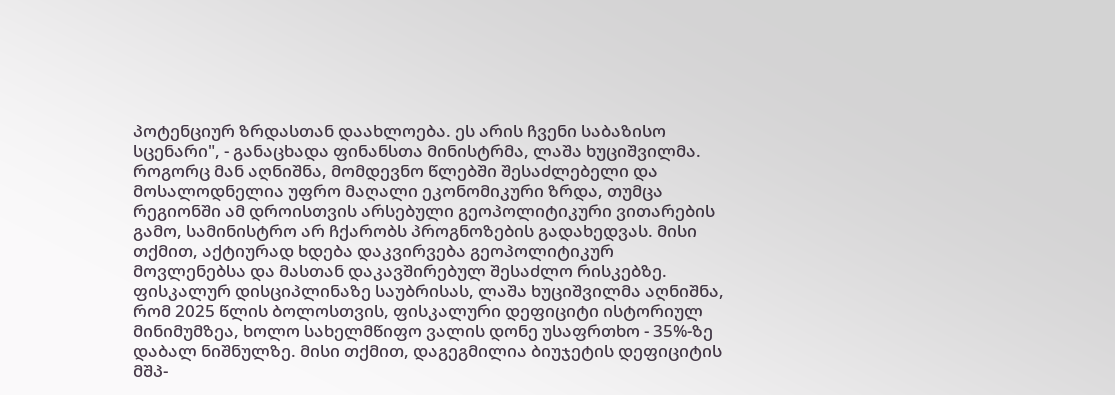პოტენციურ ზრდასთან დაახლოება. ეს არის ჩვენი საბაზისო სცენარი", - განაცხადა ფინანსთა მინისტრმა, ლაშა ხუციშვილმა.
როგორც მან აღნიშნა, მომდევნო წლებში შესაძლებელი და მოსალოდნელია უფრო მაღალი ეკონომიკური ზრდა, თუმცა რეგიონში ამ დროისთვის არსებული გეოპოლიტიკური ვითარების გამო, სამინისტრო არ ჩქარობს პროგნოზების გადახედვას. მისი თქმით, აქტიურად ხდება დაკვირვება გეოპოლიტიკურ მოვლენებსა და მასთან დაკავშირებულ შესაძლო რისკებზე.
ფისკალურ დისციპლინაზე საუბრისას, ლაშა ხუციშვილმა აღნიშნა, რომ 2025 წლის ბოლოსთვის, ფისკალური დეფიციტი ისტორიულ მინიმუმზეა, ხოლო სახელმწიფო ვალის დონე უსაფრთხო - 35%-ზე დაბალ ნიშნულზე. მისი თქმით, დაგეგმილია ბიუჯეტის დეფიციტის მშპ-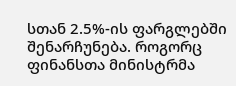სთან 2.5%-ის ფარგლებში შენარჩუნება. როგორც ფინანსთა მინისტრმა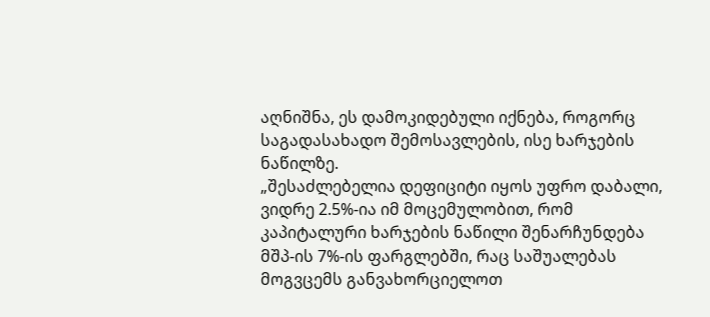აღნიშნა, ეს დამოკიდებული იქნება, როგორც საგადასახადო შემოსავლების, ისე ხარჯების ნაწილზე.
„შესაძლებელია დეფიციტი იყოს უფრო დაბალი, ვიდრე 2.5%-ია იმ მოცემულობით, რომ კაპიტალური ხარჯების ნაწილი შენარჩუნდება მშპ-ის 7%-ის ფარგლებში, რაც საშუალებას მოგვცემს განვახორციელოთ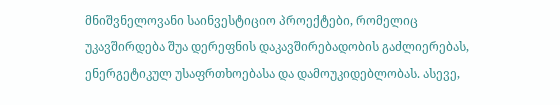მნიშვნელოვანი საინვესტიციო პროექტები, რომელიც უკავშირდება შუა დერეფნის დაკავშირებადობის გაძლიერებას, ენერგეტიკულ უსაფრთხოებასა და დამოუკიდებლობას. ასევე,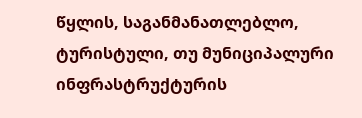წყლის, საგანმანათლებლო, ტურისტული, თუ მუნიციპალური ინფრასტრუქტურის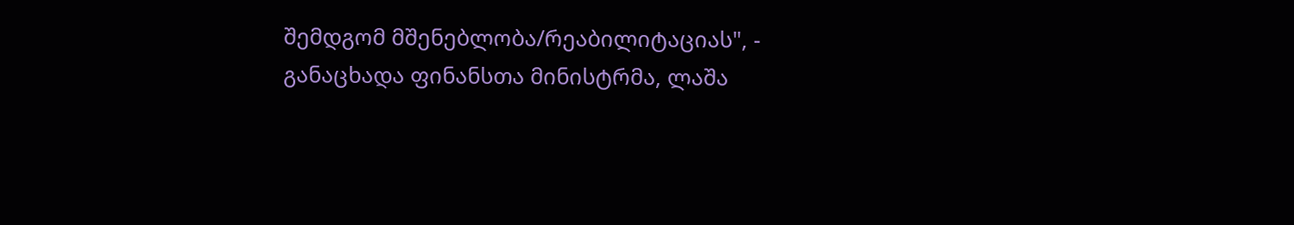შემდგომ მშენებლობა/რეაბილიტაციას", - განაცხადა ფინანსთა მინისტრმა, ლაშა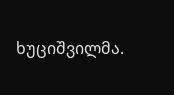ხუციშვილმა.